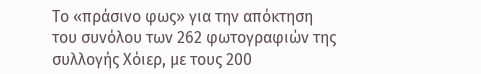Το «πράσινο φως» για την απόκτηση του συνόλου των 262 φωτογραφιών της συλλογής Χόιερ, με τους 200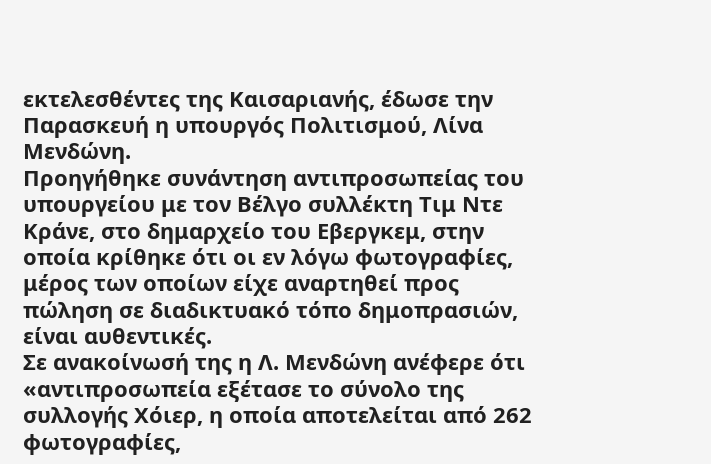εκτελεσθέντες της Καισαριανής, έδωσε την Παρασκευή η υπουργός Πολιτισμού, Λίνα Μενδώνη.
Προηγήθηκε συνάντηση αντιπροσωπείας του υπουργείου με τον Βέλγο συλλέκτη Τιμ Ντε Κράνε, στο δημαρχείο του Εβεργκεμ, στην οποία κρίθηκε ότι οι εν λόγω φωτογραφίες, μέρος των οποίων είχε αναρτηθεί προς πώληση σε διαδικτυακό τόπο δημοπρασιών, είναι αυθεντικές.
Σε ανακοίνωσή της η Λ. Μενδώνη ανέφερε ότι «αντιπροσωπεία εξέτασε το σύνολο της συλλογής Χόιερ, η οποία αποτελείται από 262 φωτογραφίες,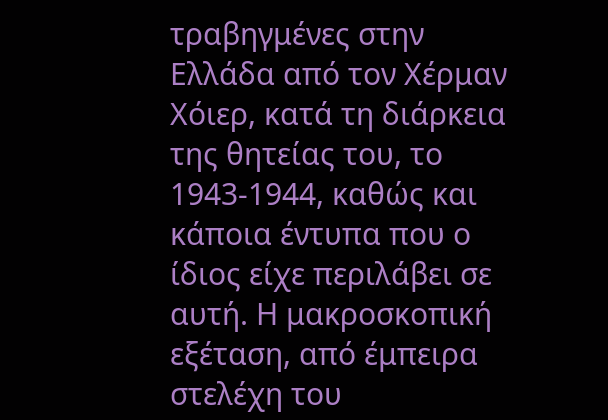τραβηγμένες στην Ελλάδα από τον Χέρμαν Χόιερ, κατά τη διάρκεια της θητείας του, το 1943-1944, καθώς και κάποια έντυπα που ο ίδιος είχε περιλάβει σε αυτή. Η μακροσκοπική εξέταση, από έμπειρα στελέχη του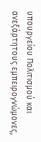υπουργείου Πολιτισμού και ανεξάρτητους εμπειρογνώμονες,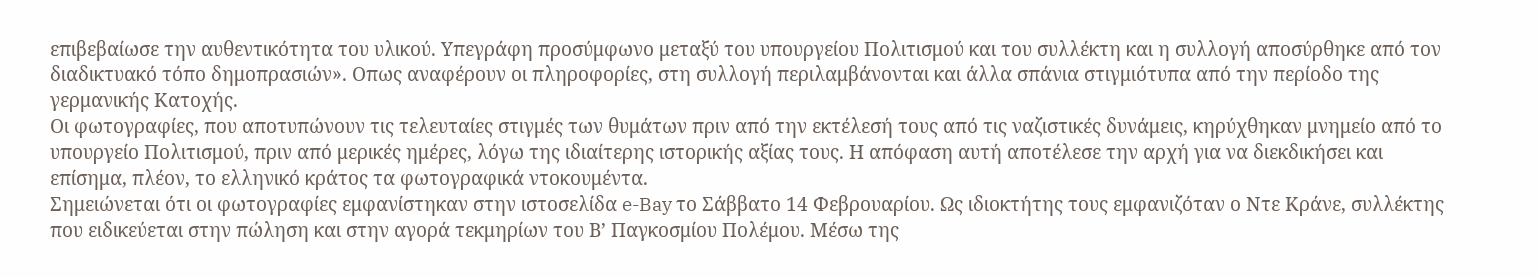επιβεβαίωσε την αυθεντικότητα του υλικού. Υπεγράφη προσύμφωνο μεταξύ του υπουργείου Πολιτισμού και του συλλέκτη και η συλλογή αποσύρθηκε από τον διαδικτυακό τόπο δημοπρασιών». Οπως αναφέρουν οι πληροφορίες, στη συλλογή περιλαμβάνονται και άλλα σπάνια στιγμιότυπα από την περίοδο της γερμανικής Κατοχής.
Οι φωτογραφίες, που αποτυπώνουν τις τελευταίες στιγμές των θυμάτων πριν από την εκτέλεσή τους από τις ναζιστικές δυνάμεις, κηρύχθηκαν μνημείο από το υπουργείο Πολιτισμού, πριν από μερικές ημέρες, λόγω της ιδιαίτερης ιστορικής αξίας τους. Η απόφαση αυτή αποτέλεσε την αρχή για να διεκδικήσει και επίσημα, πλέον, το ελληνικό κράτος τα φωτογραφικά ντοκουμέντα.
Σημειώνεται ότι οι φωτογραφίες εμφανίστηκαν στην ιστοσελίδα e-Bay το Σάββατο 14 Φεβρουαρίου. Ως ιδιοκτήτης τους εμφανιζόταν ο Ντε Κράνε, συλλέκτης που ειδικεύεται στην πώληση και στην αγορά τεκμηρίων του Β’ Παγκοσμίου Πολέμου. Μέσω της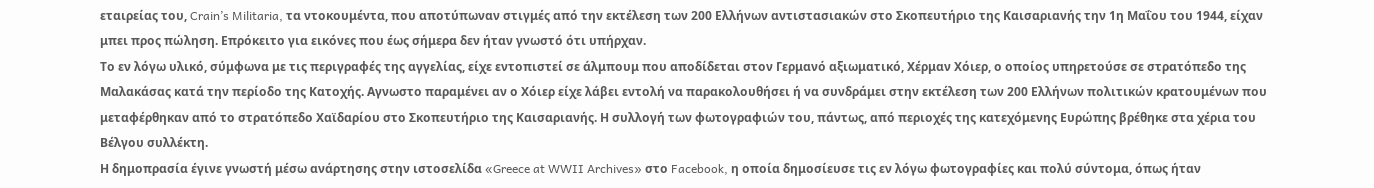εταιρείας του, Crain’s Militaria, τα ντοκουμέντα, που αποτύπωναν στιγμές από την εκτέλεση των 200 Ελλήνων αντιστασιακών στο Σκοπευτήριο της Καισαριανής την 1η Μαΐου του 1944, είχαν μπει προς πώληση. Επρόκειτο για εικόνες που έως σήμερα δεν ήταν γνωστό ότι υπήρχαν.
Το εν λόγω υλικό, σύμφωνα με τις περιγραφές της αγγελίας, είχε εντοπιστεί σε άλμπουμ που αποδίδεται στον Γερμανό αξιωματικό, Χέρμαν Χόιερ, ο οποίος υπηρετούσε σε στρατόπεδο της Μαλακάσας κατά την περίοδο της Κατοχής. Αγνωστο παραμένει αν ο Χόιερ είχε λάβει εντολή να παρακολουθήσει ή να συνδράμει στην εκτέλεση των 200 Ελλήνων πολιτικών κρατουμένων που μεταφέρθηκαν από το στρατόπεδο Χαϊδαρίου στο Σκοπευτήριο της Καισαριανής. Η συλλογή των φωτογραφιών του, πάντως, από περιοχές της κατεχόμενης Ευρώπης βρέθηκε στα χέρια του Βέλγου συλλέκτη.
Η δημοπρασία έγινε γνωστή μέσω ανάρτησης στην ιστοσελίδα «Greece at WWII Archives» στο Facebook, η οποία δημοσίευσε τις εν λόγω φωτογραφίες και πολύ σύντομα, όπως ήταν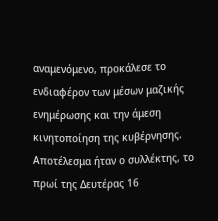αναμενόμενο, προκάλεσε το ενδιαφέρον των μέσων μαζικής ενημέρωσης και την άμεση κινητοποίηση της κυβέρνησης. Αποτέλεσμα ήταν ο συλλέκτης, το πρωί της Δευτέρας 16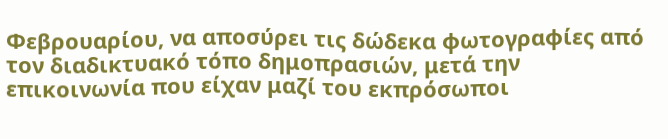Φεβρουαρίου, να αποσύρει τις δώδεκα φωτογραφίες από τον διαδικτυακό τόπο δημοπρασιών, μετά την επικοινωνία που είχαν μαζί του εκπρόσωποι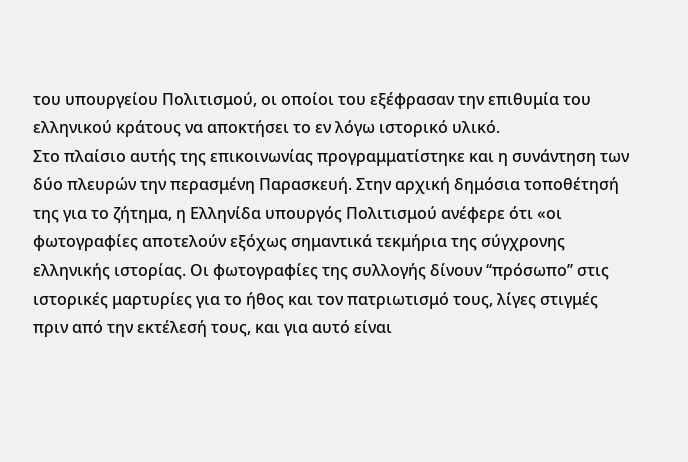του υπουργείου Πολιτισμού, οι οποίοι του εξέφρασαν την επιθυμία του ελληνικού κράτους να αποκτήσει το εν λόγω ιστορικό υλικό.
Στο πλαίσιο αυτής της επικοινωνίας προγραμματίστηκε και η συνάντηση των δύο πλευρών την περασμένη Παρασκευή. Στην αρχική δημόσια τοποθέτησή της για το ζήτημα, η Ελληνίδα υπουργός Πολιτισμού ανέφερε ότι «οι φωτογραφίες αποτελούν εξόχως σημαντικά τεκμήρια της σύγχρονης ελληνικής ιστορίας. Οι φωτογραφίες της συλλογής δίνουν ‘‘πρόσωπο’’ στις ιστορικές μαρτυρίες για το ήθος και τον πατριωτισμό τους, λίγες στιγμές πριν από την εκτέλεσή τους, και για αυτό είναι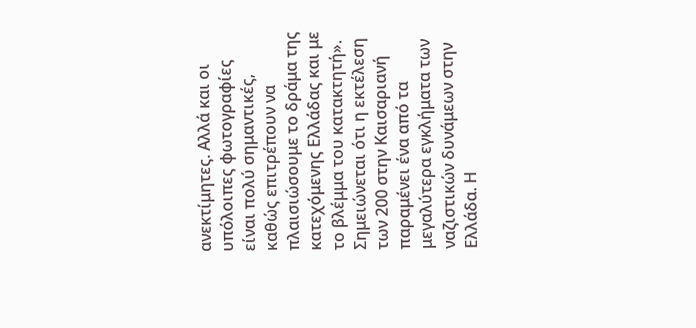ανεκτίμητες. Αλλά και οι υπόλοιπες φωτογραφίες είναι πολύ σημαντικές, καθώς επιτρέπουν να πλαισιώσουμε το δράμα της κατεχόμενης Ελλάδας και με το βλέμμα του κατακτητή».
Σημειώνεται ότι η εκτέλεση των 200 στην Καισαριανή παραμένει ένα από τα μεγαλύτερα εγκλήματα των ναζιστικών δυνάμεων στην Ελλάδα. Η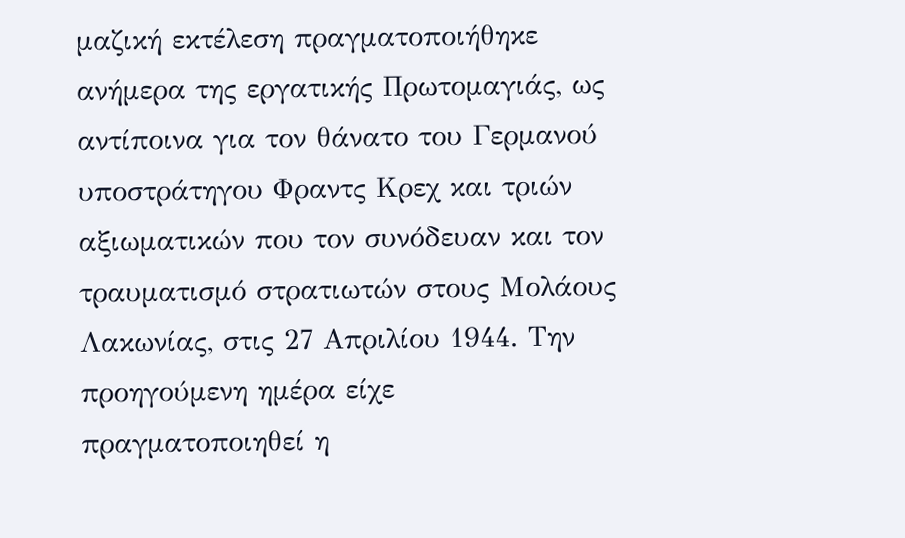μαζική εκτέλεση πραγματοποιήθηκε ανήμερα της εργατικής Πρωτομαγιάς, ως αντίποινα για τον θάνατο του Γερμανού υποστράτηγου Φραντς Κρεχ και τριών αξιωματικών που τον συνόδευαν και τον τραυματισμό στρατιωτών στους Μολάους Λακωνίας, στις 27 Απριλίου 1944. Την προηγούμενη ημέρα είχε πραγματοποιηθεί η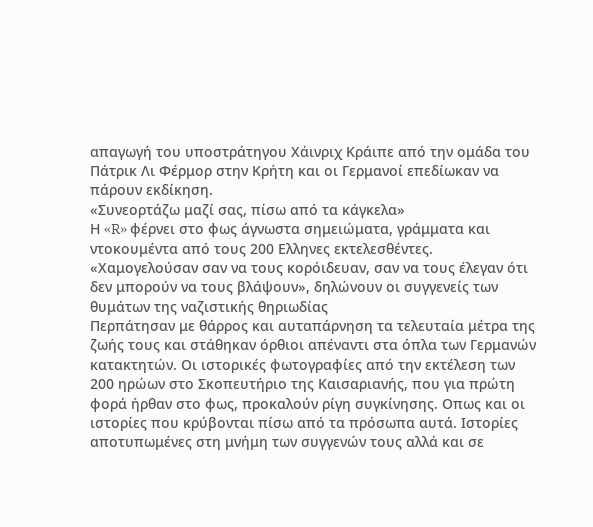απαγωγή του υποστράτηγου Χάινριχ Κράιπε από την ομάδα του Πάτρικ Λι Φέρμορ στην Κρήτη και οι Γερμανοί επεδίωκαν να πάρουν εκδίκηση.
«Συνεορτάζω μαζί σας, πίσω από τα κάγκελα»
Η «R» φέρνει στο φως άγνωστα σημειώματα, γράμματα και ντοκουμέντα από τους 200 Eλληνες εκτελεσθέντες. «Χαμογελούσαν σαν να τους κορόιδευαν, σαν να τους έλεγαν ότι δεν μπορούν να τους βλάψουν», δηλώνουν οι συγγενείς των θυμάτων της ναζιστικής θηριωδίας
Περπάτησαν με θάρρος και αυταπάρνηση τα τελευταία μέτρα της ζωής τους και στάθηκαν όρθιοι απέναντι στα όπλα των Γερμανών κατακτητών. Οι ιστορικές φωτογραφίες από την εκτέλεση των 200 ηρώων στο Σκοπευτήριο της Καισαριανής, που για πρώτη φορά ήρθαν στο φως, προκαλούν ρίγη συγκίνησης. Οπως και οι ιστορίες που κρύβονται πίσω από τα πρόσωπα αυτά. Ιστορίες αποτυπωμένες στη μνήμη των συγγενών τους αλλά και σε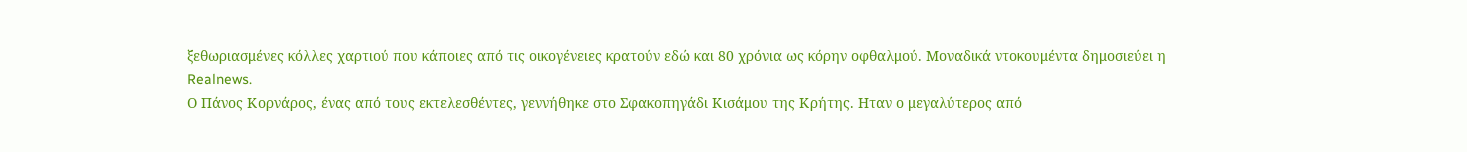ξεθωριασμένες κόλλες χαρτιού που κάποιες από τις οικογένειες κρατούν εδώ και 80 χρόνια ως κόρην οφθαλμού. Μοναδικά ντοκουμέντα δημοσιεύει η Realnews.
Ο Πάνος Κορνάρος, ένας από τους εκτελεσθέντες, γεννήθηκε στο Σφακοπηγάδι Κισάμου της Κρήτης. Ηταν ο μεγαλύτερος από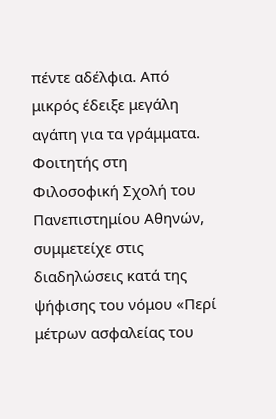πέντε αδέλφια. Από μικρός έδειξε μεγάλη αγάπη για τα γράμματα. Φοιτητής στη Φιλοσοφική Σχολή του Πανεπιστημίου Αθηνών, συμμετείχε στις διαδηλώσεις κατά της ψήφισης του νόμου «Περί μέτρων ασφαλείας του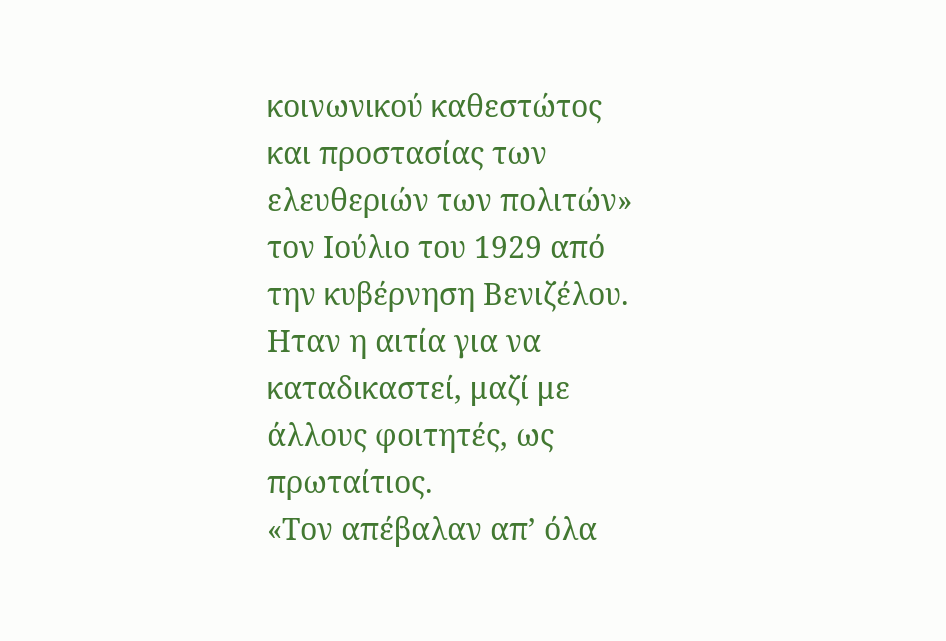κοινωνικού καθεστώτος και προστασίας των ελευθεριών των πολιτών» τον Ιούλιο του 1929 από την κυβέρνηση Βενιζέλου. Ηταν η αιτία για να καταδικαστεί, μαζί με άλλους φοιτητές, ως πρωταίτιος.
«Τον απέβαλαν απ’ όλα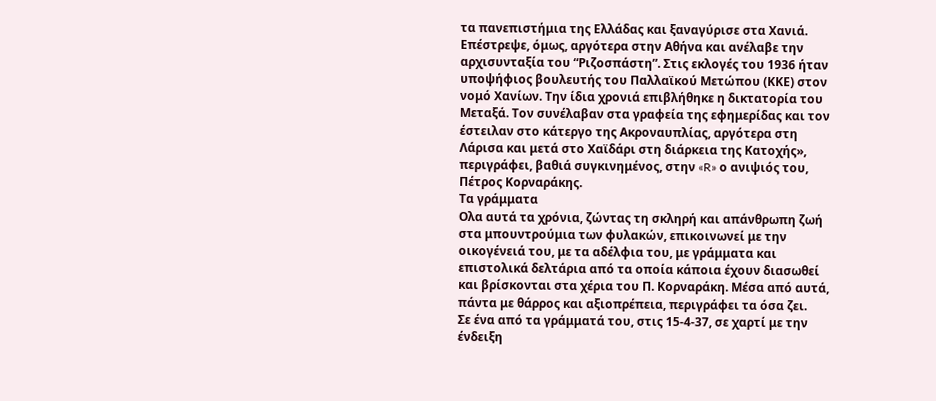τα πανεπιστήμια της Ελλάδας και ξαναγύρισε στα Χανιά. Επέστρεψε, όμως, αργότερα στην Αθήνα και ανέλαβε την αρχισυνταξία του “Ριζοσπάστη”. Στις εκλογές του 1936 ήταν υποψήφιος βουλευτής του Παλλαϊκού Μετώπου (ΚΚΕ) στον νομό Χανίων. Την ίδια χρονιά επιβλήθηκε η δικτατορία του Μεταξά. Τον συνέλαβαν στα γραφεία της εφημερίδας και τον έστειλαν στο κάτεργο της Ακροναυπλίας, αργότερα στη Λάρισα και μετά στο Χαϊδάρι στη διάρκεια της Κατοχής», περιγράφει, βαθιά συγκινημένος, στην «R» ο ανιψιός του, Πέτρος Κορναράκης.
Τα γράμματα
Ολα αυτά τα χρόνια, ζώντας τη σκληρή και απάνθρωπη ζωή στα μπουντρούμια των φυλακών, επικοινωνεί με την οικογένειά του, με τα αδέλφια του, με γράμματα και επιστολικά δελτάρια από τα οποία κάποια έχουν διασωθεί και βρίσκονται στα χέρια του Π. Κορναράκη. Μέσα από αυτά, πάντα με θάρρος και αξιοπρέπεια, περιγράφει τα όσα ζει.
Σε ένα από τα γράμματά του, στις 15-4-37, σε χαρτί με την ένδειξη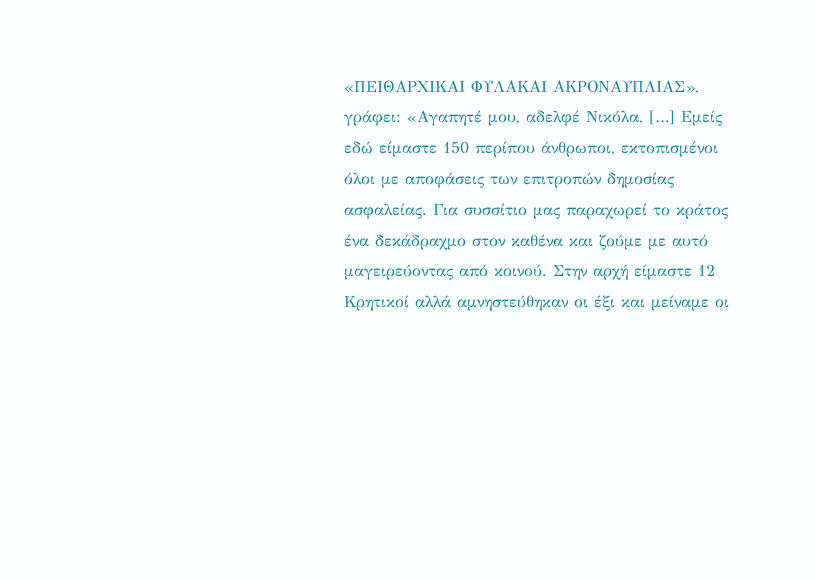«ΠΕΙΘΑΡΧΙΚΑΙ ΦΥΛΑΚΑΙ ΑΚΡΟΝΑΥΠΛΙΑΣ», γράφει: «Αγαπητέ μου, αδελφέ Νικόλα, […] Εμείς εδώ είμαστε 150 περίπου άνθρωποι, εκτοπισμένοι όλοι με αποφάσεις των επιτροπών δημοσίας ασφαλείας. Για συσσίτιο μας παραχωρεί το κράτος ένα δεκάδραχμο στον καθένα και ζούμε με αυτό μαγειρεύοντας από κοινού. Στην αρχή είμαστε 12 Κρητικοί αλλά αμνηστεύθηκαν οι έξι και μείναμε οι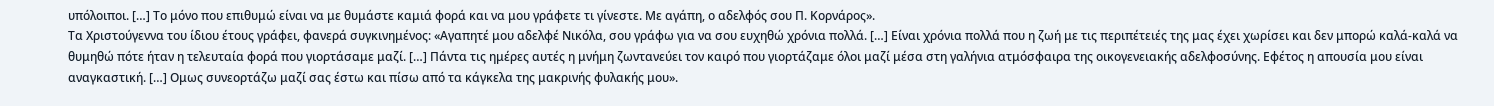υπόλοιποι. […] Το μόνο που επιθυμώ είναι να με θυμάστε καμιά φορά και να μου γράφετε τι γίνεστε. Με αγάπη, ο αδελφός σου Π. Κορνάρος».
Τα Χριστούγεννα του ίδιου έτους γράφει, φανερά συγκινημένος: «Αγαπητέ μου αδελφέ Νικόλα, σου γράφω για να σου ευχηθώ χρόνια πολλά. […] Είναι χρόνια πολλά που η ζωή με τις περιπέτειές της μας έχει χωρίσει και δεν μπορώ καλά-καλά να θυμηθώ πότε ήταν η τελευταία φορά που γιορτάσαμε μαζί. […] Πάντα τις ημέρες αυτές η μνήμη ζωντανεύει τον καιρό που γιορτάζαμε όλοι μαζί μέσα στη γαλήνια ατμόσφαιρα της οικογενειακής αδελφοσύνης. Εφέτος η απουσία μου είναι αναγκαστική. […] Ομως συνεορτάζω μαζί σας έστω και πίσω από τα κάγκελα της μακρινής φυλακής μου».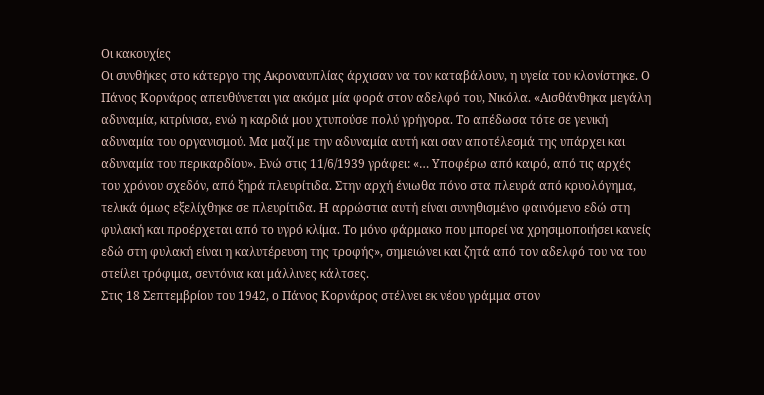Οι κακουχίες
Οι συνθήκες στο κάτεργο της Ακροναυπλίας άρχισαν να τον καταβάλουν, η υγεία του κλονίστηκε. Ο Πάνος Κορνάρος απευθύνεται για ακόμα μία φορά στον αδελφό του, Νικόλα. «Αισθάνθηκα μεγάλη αδυναμία, κιτρίνισα, ενώ η καρδιά μου χτυπούσε πολύ γρήγορα. Το απέδωσα τότε σε γενική αδυναμία του οργανισμού. Μα μαζί με την αδυναμία αυτή και σαν αποτέλεσμά της υπάρχει και αδυναμία του περικαρδίου». Ενώ στις 11/6/1939 γράφει: «… Υποφέρω από καιρό, από τις αρχές του χρόνου σχεδόν, από ξηρά πλευρίτιδα. Στην αρχή ένιωθα πόνο στα πλευρά από κρυολόγημα, τελικά όμως εξελίχθηκε σε πλευρίτιδα. Η αρρώστια αυτή είναι συνηθισμένο φαινόμενο εδώ στη φυλακή και προέρχεται από το υγρό κλίμα. Το μόνο φάρμακο που μπορεί να χρησιμοποιήσει κανείς εδώ στη φυλακή είναι η καλυτέρευση της τροφής», σημειώνει και ζητά από τον αδελφό του να του στείλει τρόφιμα, σεντόνια και μάλλινες κάλτσες.
Στις 18 Σεπτεμβρίου του 1942, ο Πάνος Κορνάρος στέλνει εκ νέου γράμμα στον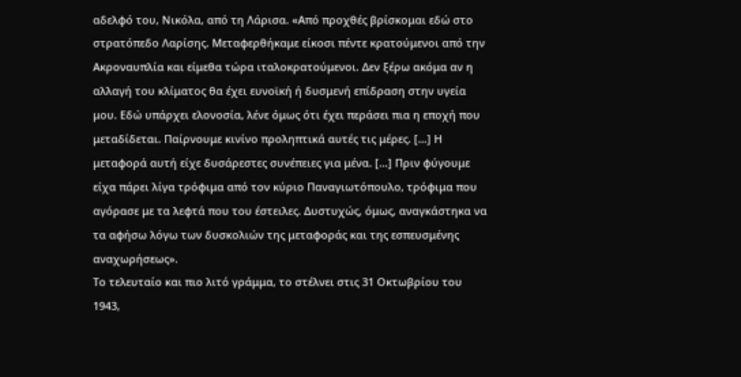αδελφό του, Νικόλα, από τη Λάρισα. «Από προχθές βρίσκομαι εδώ στο στρατόπεδο Λαρίσης. Μεταφερθήκαμε είκοσι πέντε κρατούμενοι από την Ακροναυπλία και είμεθα τώρα ιταλοκρατούμενοι. Δεν ξέρω ακόμα αν η αλλαγή του κλίματος θα έχει ευνοϊκή ή δυσμενή επίδραση στην υγεία μου. Εδώ υπάρχει ελονοσία, λένε όμως ότι έχει περάσει πια η εποχή που μεταδίδεται. Παίρνουμε κινίνο προληπτικά αυτές τις μέρες. […] Η μεταφορά αυτή είχε δυσάρεστες συνέπειες για μένα. […] Πριν φύγουμε είχα πάρει λίγα τρόφιμα από τον κύριο Παναγιωτόπουλο, τρόφιμα που αγόρασε με τα λεφτά που του έστειλες. Δυστυχώς, όμως, αναγκάστηκα να τα αφήσω λόγω των δυσκολιών της μεταφοράς και της εσπευσμένης αναχωρήσεως».
Το τελευταίο και πιο λιτό γράμμα, το στέλνει στις 31 Οκτωβρίου του 1943,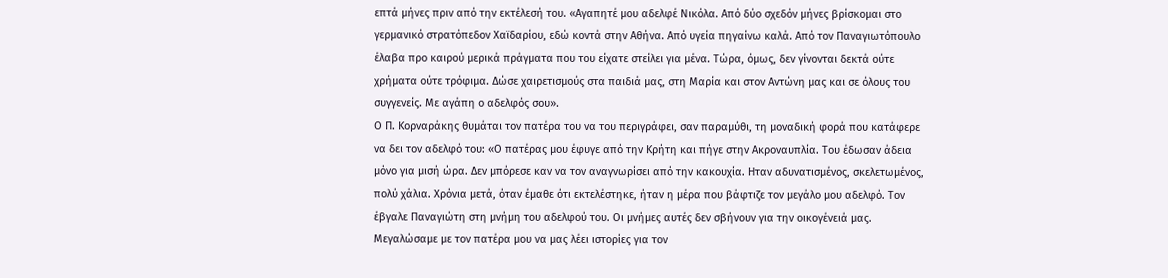επτά μήνες πριν από την εκτέλεσή του. «Αγαπητέ μου αδελφέ Νικόλα. Από δύο σχεδόν μήνες βρίσκομαι στο γερμανικό στρατόπεδον Χαϊδαρίου, εδώ κοντά στην Αθήνα. Από υγεία πηγαίνω καλά. Από τον Παναγιωτόπουλο έλαβα προ καιρού μερικά πράγματα που του είχατε στείλει για μένα. Τώρα, όμως, δεν γίνονται δεκτά ούτε χρήματα ούτε τρόφιμα. Δώσε χαιρετισμούς στα παιδιά μας, στη Μαρία και στον Αντώνη μας και σε όλους του συγγενείς. Με αγάπη ο αδελφός σου».
Ο Π. Κορναράκης θυμάται τον πατέρα του να του περιγράφει, σαν παραμύθι, τη μοναδική φορά που κατάφερε να δει τον αδελφό του: «Ο πατέρας μου έφυγε από την Κρήτη και πήγε στην Ακροναυπλία. Του έδωσαν άδεια μόνο για μισή ώρα. Δεν μπόρεσε καν να τον αναγνωρίσει από την κακουχία. Ηταν αδυνατισμένος, σκελετωμένος, πολύ χάλια. Χρόνια μετά, όταν έμαθε ότι εκτελέστηκε, ήταν η μέρα που βάφτιζε τον μεγάλο μου αδελφό. Τον έβγαλε Παναγιώτη στη μνήμη του αδελφού του. Οι μνήμες αυτές δεν σβήνουν για την οικογένειά μας. Μεγαλώσαμε με τον πατέρα μου να μας λέει ιστορίες για τον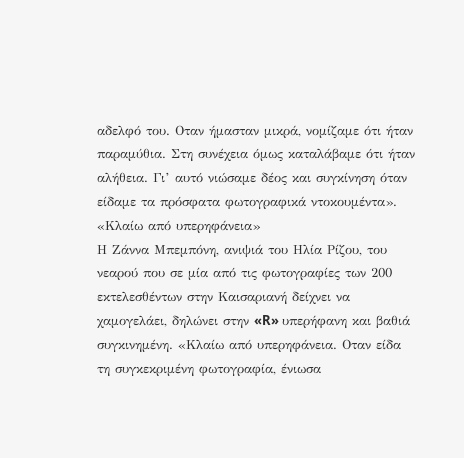αδελφό του. Οταν ήμασταν μικρά, νομίζαμε ότι ήταν παραμύθια. Στη συνέχεια όμως καταλάβαμε ότι ήταν αλήθεια. Γι’ αυτό νιώσαμε δέος και συγκίνηση όταν είδαμε τα πρόσφατα φωτογραφικά ντοκουμέντα».
«Κλαίω από υπερηφάνεια»
Η Ζάννα Μπεμπόνη, ανιψιά του Ηλία Ρίζου, του νεαρού που σε μία από τις φωτογραφίες των 200 εκτελεσθέντων στην Καισαριανή δείχνει να χαμογελάει, δηλώνει στην «R» υπερήφανη και βαθιά συγκινημένη. «Κλαίω από υπερηφάνεια. Οταν είδα τη συγκεκριμένη φωτογραφία, ένιωσα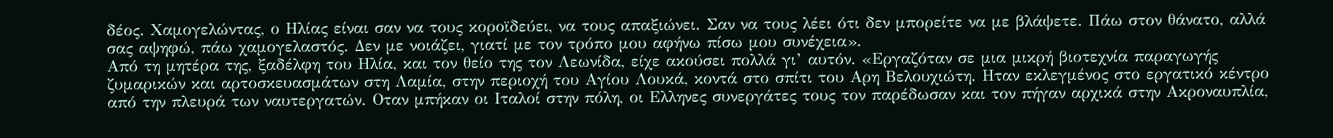δέος. Χαμογελώντας, ο Ηλίας είναι σαν να τους κοροϊδεύει, να τους απαξιώνει. Σαν να τους λέει ότι δεν μπορείτε να με βλάψετε. Πάω στον θάνατο, αλλά σας αψηφώ, πάω χαμογελαστός. Δεν με νοιάζει, γιατί με τον τρόπο μου αφήνω πίσω μου συνέχεια».
Από τη μητέρα της, ξαδέλφη του Ηλία, και τον θείο της τον Λεωνίδα, είχε ακούσει πολλά γι’ αυτόν. «Εργαζόταν σε μια μικρή βιοτεχνία παραγωγής ζυμαρικών και αρτοσκευασμάτων στη Λαμία, στην περιοχή του Αγίου Λουκά, κοντά στο σπίτι του Αρη Βελουχιώτη. Ηταν εκλεγμένος στο εργατικό κέντρο από την πλευρά των ναυτεργατών. Οταν μπήκαν οι Ιταλοί στην πόλη, οι Ελληνες συνεργάτες τους τον παρέδωσαν και τον πήγαν αρχικά στην Ακροναυπλία,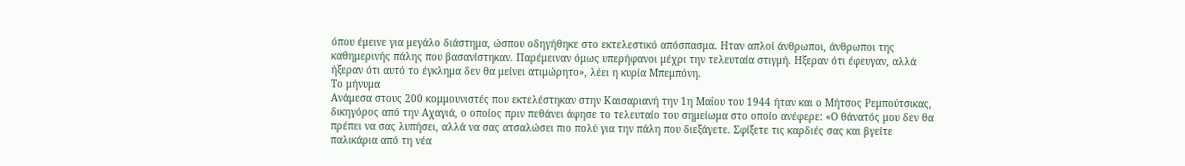όπου έμεινε για μεγάλο διάστημα, ώσπου οδηγήθηκε στο εκτελεστικό απόσπασμα. Ηταν απλοί άνθρωποι, άνθρωποι της καθημερινής πάλης που βασανίστηκαν. Παρέμειναν όμως υπερήφανοι μέχρι την τελευταία στιγμή. Ηξεραν ότι έφευγαν, αλλά ήξεραν ότι αυτό το έγκλημα δεν θα μείνει ατιμώρητο», λέει η κυρία Μπεμπόνη.
Το μήνυμα
Ανάμεσα στους 200 κομμουνιστές που εκτελέστηκαν στην Καισαριανή την 1η Μαΐου του 1944 ήταν και ο Μήτσος Ρεμπούτσικας, δικηγόρος από την Αχαγιά, ο οποίος πριν πεθάνει άφησε το τελευταίο του σημείωμα στο οποίο ανέφερε: «Ο θάνατός μου δεν θα πρέπει να σας λυπήσει, αλλά να σας ατσαλώσει πιο πολύ για την πάλη που διεξάγετε. Σφίξετε τις καρδιές σας και βγείτε παλικάρια από τη νέα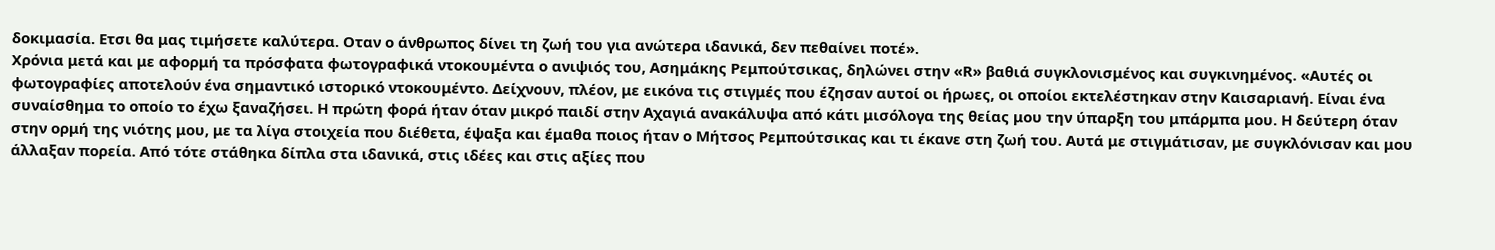δοκιμασία. Ετσι θα μας τιμήσετε καλύτερα. Οταν ο άνθρωπος δίνει τη ζωή του για ανώτερα ιδανικά, δεν πεθαίνει ποτέ».
Χρόνια μετά και με αφορμή τα πρόσφατα φωτογραφικά ντοκουμέντα ο ανιψιός του, Ασημάκης Ρεμπούτσικας, δηλώνει στην «R» βαθιά συγκλονισμένος και συγκινημένος. «Αυτές οι φωτογραφίες αποτελούν ένα σημαντικό ιστορικό ντοκουμέντο. Δείχνουν, πλέον, με εικόνα τις στιγμές που έζησαν αυτοί οι ήρωες, οι οποίοι εκτελέστηκαν στην Καισαριανή. Είναι ένα συναίσθημα το οποίο το έχω ξαναζήσει. Η πρώτη φορά ήταν όταν μικρό παιδί στην Αχαγιά ανακάλυψα από κάτι μισόλογα της θείας μου την ύπαρξη του μπάρμπα μου. Η δεύτερη όταν στην ορμή της νιότης μου, με τα λίγα στοιχεία που διέθετα, έψαξα και έμαθα ποιος ήταν ο Μήτσος Ρεμπούτσικας και τι έκανε στη ζωή του. Αυτά με στιγμάτισαν, με συγκλόνισαν και μου άλλαξαν πορεία. Από τότε στάθηκα δίπλα στα ιδανικά, στις ιδέες και στις αξίες που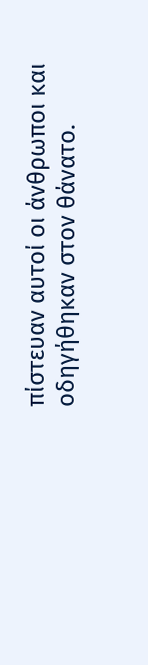πίστευαν αυτοί οι άνθρωποι και οδηγήθηκαν στον θάνατο.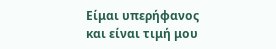Είμαι υπερήφανος και είναι τιμή μου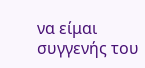να είμαι συγγενής του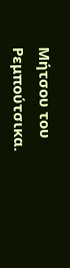Μήτσου του Ρεμπούτσικα.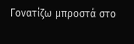Γονατίζω μπροστά στο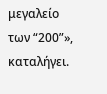μεγαλείο των “200”», καταλήγει.